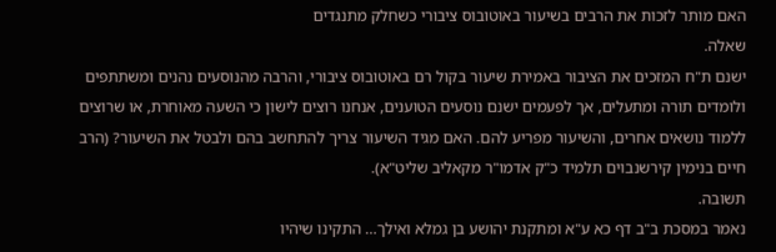האם מותר לזכות את הרבים בשיעור באוטובוס ציבורי כשחלק מתנגדים
שאלה.
ישנם ת"ח המזכים את הציבור באמירת שיעור בקול רם באוטובוס ציבורי, והרבה מהנוסעים נהנים ומשתתפים ולומדים תורה ומתעלים, אך לפעמים ישנם נוסעים הטוענים, אנחנו רוצים לישון כי השעה מאוחרת, או שרוצים ללמוד נושאים אחרים, והשיעור מפריע להם. האם מגיד השיעור צריך להתחשב בהם ולבטל את השיעור? (הרב חיים בנימין קירשנבוים תלמיד כ"ק אדמו"ר מקאליב שליט"א).
תשובה.
נאמר במסכת ב"ב דף כא ע"א ומתקנת יהושע בן גמלא ואילך... התקינו שיהיו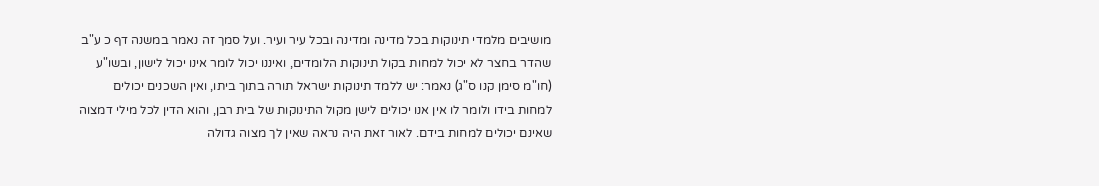מושיבים מלמדי תינוקות בכל מדינה ומדינה ובכל עיר ועיר. ועל סמך זה נאמר במשנה דף כ ע"ב שהדר בחצר לא יכול למחות בקול תינוקות הלומדים, ואיננו יכול לומר אינו יכול לישון, ובשו"ע (חו"מ סימן קנו ס"ג) נאמר: יש ללמד תינוקות ישראל תורה בתוך ביתו, ואין השכנים יכולים למחות בידו ולומר לו אין אנו יכולים לישן מקול התינוקות של בית רבן, והוא הדין לכל מילי דמצוה שאינם יכולים למחות בידם. לאור זאת היה נראה שאין לך מצוה גדולה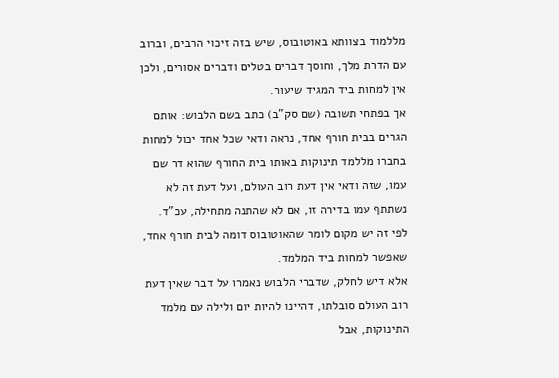מללמוד בצוותא באוטובוס, שיש בזה זיכוי הרבים, וברוב עם הדרת מלך, וחוסך דברים בטלים ודברים אסורים, ולכן אין למחות ביד המגיד שיעור.
אך בפתחי תשובה (שם סק"ב) כתב בשם הלבוש: אותם הגרים בבית חורף אחד, נראה ודאי שכל אחד יכול למחות בחברו מללמד תינוקות באותו בית החורף שהוא דר שם עמו, שזה ודאי אין דעת רוב העולם, ועל דעת זה לא נשתתף עמו בדירה זו, אם לא שהתנה מתחילה, עכ"ד. לפי זה יש מקום לומר שהאוטובוס דומה לבית חורף אחד, שאפשר למחות ביד המלמד.
אלא דיש לחלק, שדברי הלבוש נאמרו על דבר שאין דעת רוב העולם סובלתו, דהיינו להיות יום ולילה עם מלמד התינוקות, אבל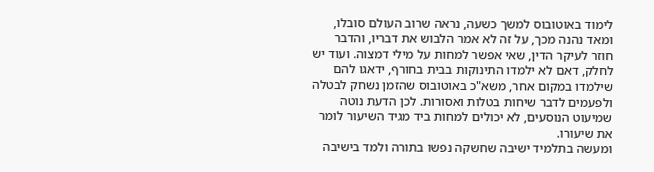לימוד באוטובוס למשך כשעה, נראה שרוב העולם סובלו, ומאד נהנה מכך, על זה לא אמר הלבוש את דבריו, והדבר חוזר לעיקר הדין, שאי אפשר למחות על מילי דמצוה. ועוד יש לחלק, דאם לא ילמדו התינוקות בבית בחורף, ידאגו להם שילמדו במקום אחר, משא"כ באוטובוס שהזמן נשחק לבטלה ולפעמים לדבר שיחות בטלות ואסורות. לכן הדעת נוטה שמיעוט הנוסעים, לא יכולים למחות ביד מגיד השיעור לומר את שיעורו.
ומעשה בתלמיד ישיבה שחשקה נפשו בתורה ולמד בישיבה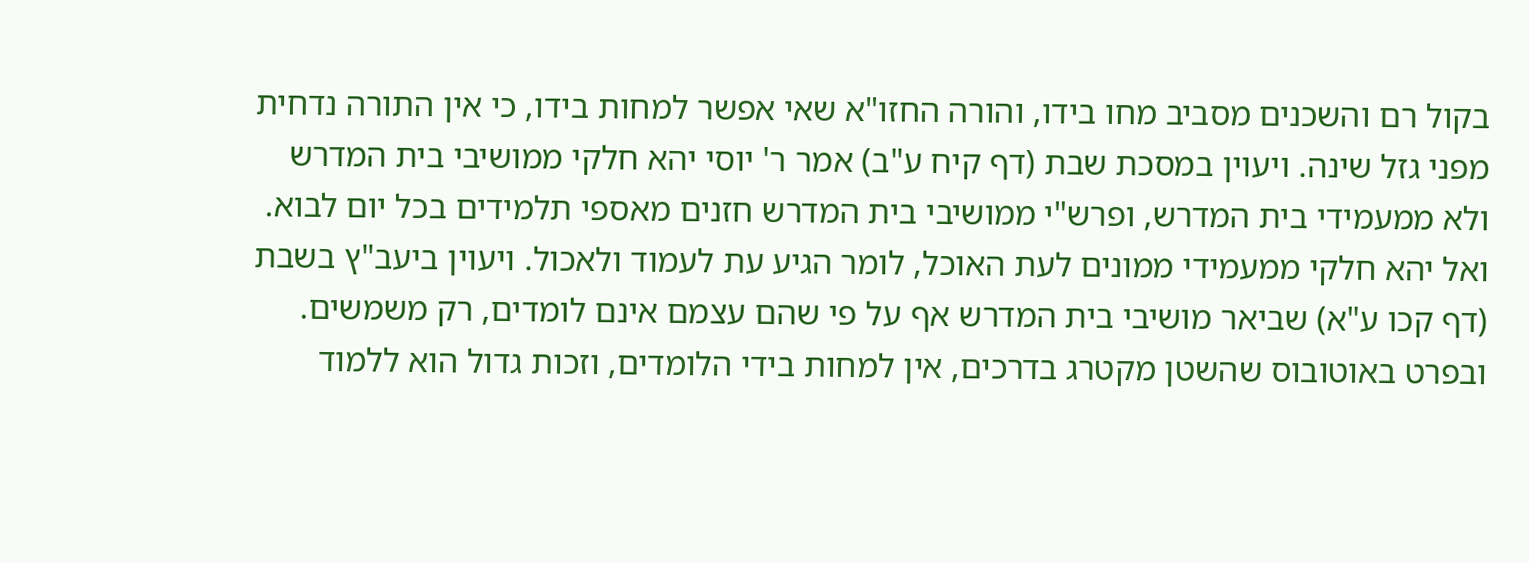בקול רם והשכנים מסביב מחו בידו, והורה החזו"א שאי אפשר למחות בידו, כי אין התורה נדחית מפני גזל שינה. ויעוין במסכת שבת (דף קיח ע"ב) אמר ר' יוסי יהא חלקי ממושיבי בית המדרש ולא ממעמידי בית המדרש, ופרש"י ממושיבי בית המדרש חזנים מאספי תלמידים בכל יום לבוא. ואל יהא חלקי ממעמידי ממונים לעת האוכל, לומר הגיע עת לעמוד ולאכול. ויעוין ביעב"ץ בשבת (דף קכו ע"א) שביאר מושיבי בית המדרש אף על פי שהם עצמם אינם לומדים, רק משמשים. ובפרט באוטובוס שהשטן מקטרג בדרכים, אין למחות בידי הלומדים, וזכות גדול הוא ללמוד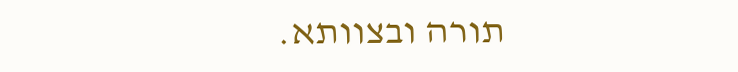תורה ובצוותא.